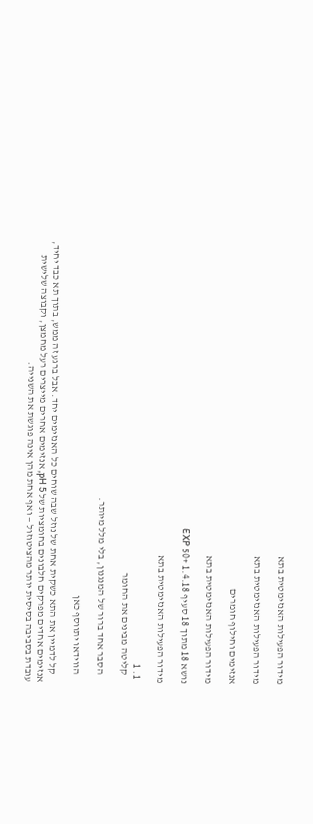מידור הפעילות האנזימטית בתא

מידור הפעילות האנזימטית בתא

אנזימים וחילוף חומרים

מידור הפעילות האנזימטית בתא

נושא 18 מתוך 18 סעיף 1.4.18 +50 EXP

מידור הפעילות האנזימטית בתא

  1. 1
    קליטה מבינים את החומר

    הסבר אחד ברור של המנגנון, בלי מלל מיותר.

    הווידאו יתווסף כאן

    קל לדמיין את התא כשקית אחת של נוזל שבה שוחים כל האנזימים יחד. אבל ברגע זה ממש, בתוך תא כבד יחיד, אנזימים אחדים מפרקים חלבונים בחומציות של pH 5, אנזימים אחרים מייצרים רעל מחמצן, וקבוצה שלישית עובדת בסביבה בסיסית יותר מהציטוזול — ואף אחת מהן אינה פוגשת את השנייה.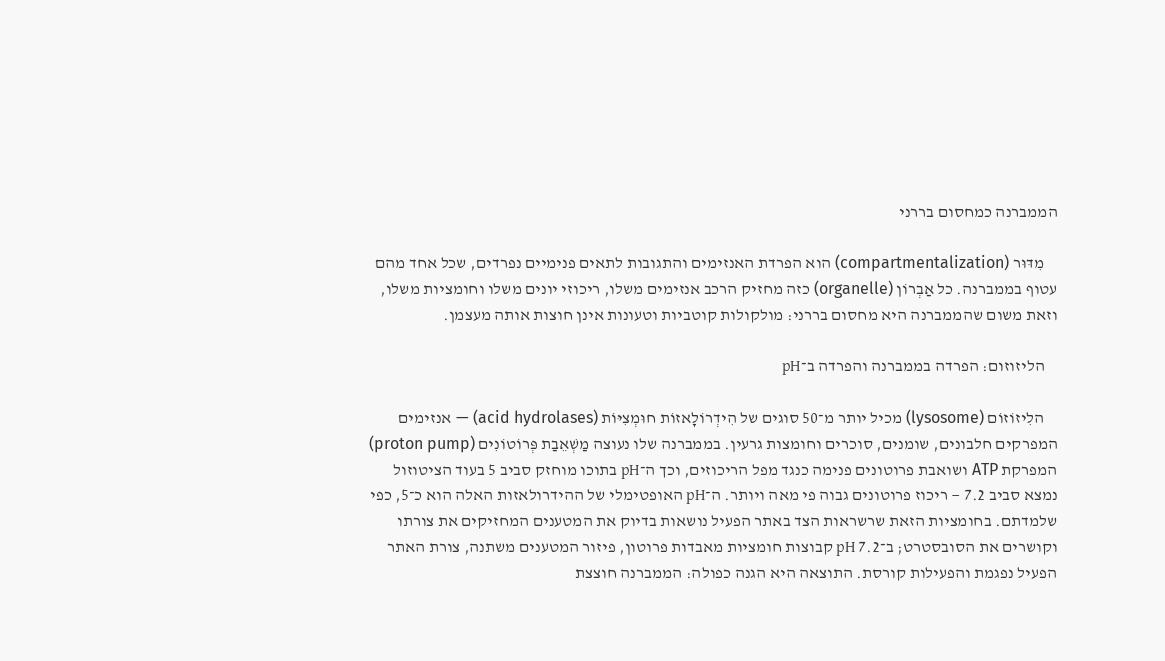הממברנה כמחסום בררני

    מִדּוּר (compartmentalization) הוא הפרדת האנזימים והתגובות לתאים פנימיים נפרדים, שכל אחד מהם עטוף בממברנה. כל אַבְרוֹן (organelle) כזה מחזיק הרכב אנזימים משלו, ריכוזי יונים משלו וחומציות משלו, וזאת משום שהממברנה היא מחסום בררני: מולקולות קוטביות וטעונות אינן חוצות אותה מעצמן.

    הליזוזום: הפרדה בממברנה והפרדה ב־pH

    הלִיזוֹזוֹם (lysosome) מכיל יותר מ־50 סוגים של הִידְרוֹלָאזוֹת חוּמְצִיּוֹת (acid hydrolases) — אנזימים המפרקים חלבונים, שומנים, סוכרים וחומצות גרעין. בממברנה שלו נעוצה מַשְׁאֵבַת פְּרוֹטוֹנִים (proton pump) המפרקת ATP ושואבת פרוטונים פנימה כנגד מפל הריכוזים, וכך ה־pH בתוכו מוחזק סביב 5 בעוד הציטוזול נמצא סביב 7.2 — ריכוז פרוטונים גבוה פי מאה ויותר. ה־pH האופטימלי של ההידרולאזות האלה הוא כ־5, כפי שלמדתם. בחומציות הזאת שרשראות הצד באתר הפעיל נושאות בדיוק את המטענים המחזיקים את צורתו וקושרים את הסובסטרט; ב־pH 7.2 קבוצות חומציות מאבדות פרוטון, פיזור המטענים משתנה, צורת האתר הפעיל נפגמת והפעילות קורסת. התוצאה היא הגנה כפולה: הממברנה חוצצת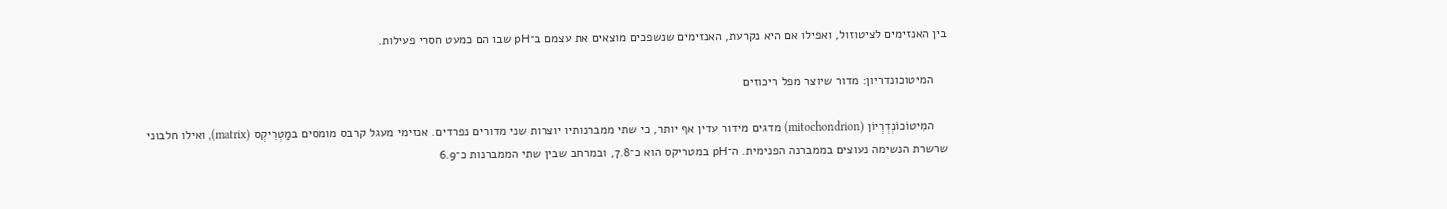בין האנזימים לציטוזול, ואפילו אם היא נקרעת, האנזימים שנשפכים מוצאים את עצמם ב־pH שבו הם כמעט חסרי פעילות.

    המיטוכונדריון: מדור שיוצר מפל ריכוזים

    המִיטוֹכוֹנְדְרְיוֹן (mitochondrion) מדגים מידור עדין אף יותר, כי שתי ממברנותיו יוצרות שני מדורים נפרדים. אנזימי מעגל קרבס מומסים במַטְרִיקְס (matrix), ואילו חלבוני שרשרת הנשימה נעוצים בממברנה הפנימית. ה־pH במטריקס הוא כ־7.8, ובמרחב שבין שתי הממברנות כ־6.9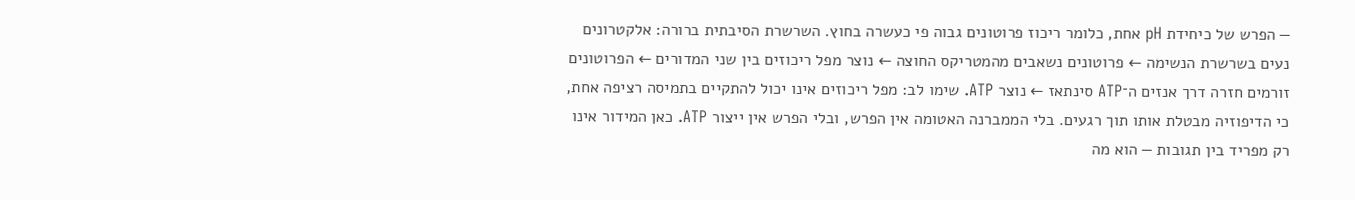— הפרש של כיחידת pH אחת, כלומר ריכוז פרוטונים גבוה פי כעשרה בחוץ. השרשרת הסיבתית ברורה: אלקטרונים נעים בשרשרת הנשימה ← פרוטונים נשאבים מהמטריקס החוצה ← נוצר מפל ריכוזים בין שני המדורים ← הפרוטונים זורמים חזרה דרך אנזים ה־ATP סינתאז ← נוצר ATP. שימו לב: מפל ריכוזים אינו יכול להתקיים בתמיסה רציפה אחת, כי הדיפוזיה מבטלת אותו תוך רגעים. בלי הממברנה האטומה אין הפרש, ובלי הפרש אין ייצור ATP. כאן המידור אינו רק מפריד בין תגובות — הוא מה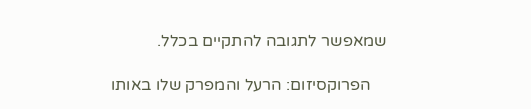שמאפשר לתגובה להתקיים בכלל.

    הפרוקסיזום: הרעל והמפרק שלו באותו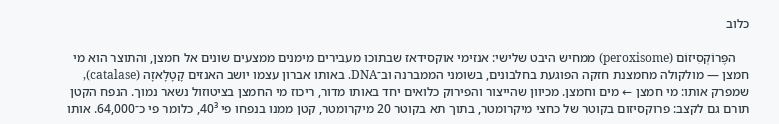כלוב

    הפֶּרוֹקְסִיזוֹם (peroxisome) ממחיש היבט שלישי: אנזימי אוקסידאז שבתוכו מעבירים מימנים ממצעים שונים אל חמצן, והתוצר הוא מי חמצן — מולקולה מחמצנת חזקה הפוגעת בחלבונים, בשומני הממברנה וב־DNA. באותו אברון עצמו יושב האנזים קָטָלָאזָה (catalase), שמפרק אותו: מי חמצן ← מים וחמצן. מכיוון שהייצור והפירוק כלואים יחד באותו מדור, ריכוז מי החמצן בציטוזול נשאר נמוך. הנפח הקטן תורם גם לקצב: פרוקסיזום בקוטר של כחצי מיקרומטר, בתוך תא בקוטר 20 מיקרומטר, קטן ממנו בנפחו פי 40³, כלומר פי כ־64,000. אותו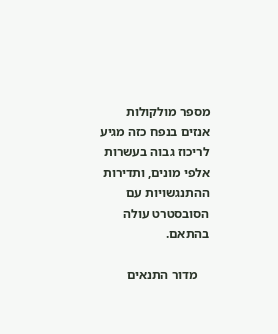מספר מולקולות אנזים בנפח כזה מגיע לריכוז גבוה בעשרות אלפי מונים, ותדירות ההתנגשויות עם הסובסטרט עולה בהתאם.

    מדור התנאים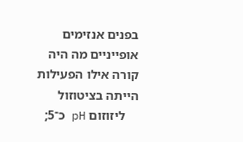בפנים אנזימים אופייניים מה היה קורה אילו הפעילות הייתה בציטוזול
    ליזוזום pH כ־5;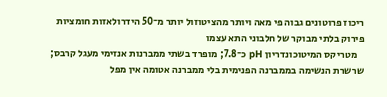ריכוז פרוטונים גבוה פי מאה ויותר מהציטוזול יותר מ־50 הידרולאזות חומציות פירוק בלתי מבוקר של חלבוני התא עצמו
    מטריקס המיטוכונדריון pH כ־7.8; מופרד בשתי ממברנות אנזימי מעגל קרבס; שרשרת הנשימה בממברנה הפנימית בלי ממברנה אטומה אין מפל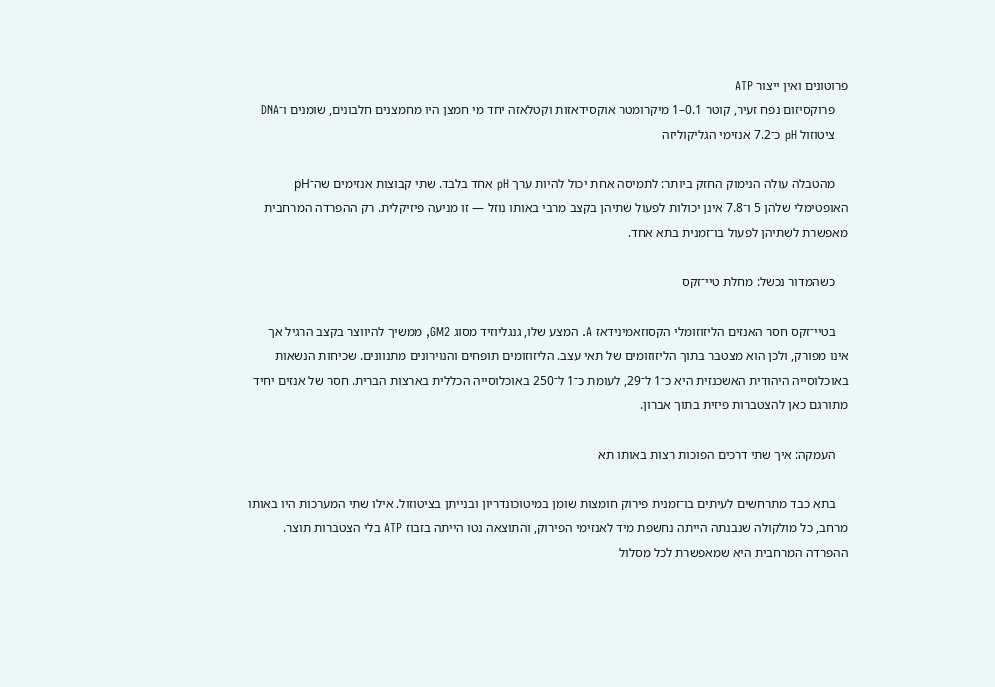פרוטונים ואין ייצור ATP
    פרוקסיזום נפח זעיר, קוטר 0.1–1 מיקרומטר אוקסידאזות וקטלאזה יחד מי חמצן היו מחמצנים חלבונים, שומנים ו־DNA
    ציטוזול pH כ־7.2 אנזימי הגליקוליזה

    מהטבלה עולה הנימוק החזק ביותר: לתמיסה אחת יכול להיות ערך pH אחד בלבד. שתי קבוצות אנזימים שה־pH האופטימלי שלהן 5 ו־7.8 אינן יכולות לפעול שתיהן בקצב מרבי באותו נוזל — זו מניעה פיזיקלית. רק ההפרדה המרחבית מאפשרת לשתיהן לפעול בו־זמנית בתא אחד.

    כשהמדור נכשל: מחלת טיי־זקס

    בטיי־זקס חסר האנזים הליזוזומלי הקסוזאמינידאז A. המצע שלו, גנגליוזיד מסוג GM2, ממשיך להיווצר בקצב הרגיל אך אינו מפורק, ולכן הוא מצטבר בתוך הליזוזומים של תאי עצב. הליזוזומים תופחים והנוירונים מתנוונים. שכיחות הנשאות באוכלוסייה היהודית האשכנזית היא כ־1 ל־29, לעומת כ־1 ל־250 באוכלוסייה הכללית בארצות הברית. חסר של אנזים יחיד מתורגם כאן להצטברות פיזית בתוך אברון.

    העמקה: איך שתי דרכים הפוכות רצות באותו תא

    בתא כבד מתרחשים לעיתים בו־זמנית פירוק חומצות שומן במיטוכונדריון ובנייתן בציטוזול. אילו שתי המערכות היו באותו מרחב, כל מולקולה שנבנתה הייתה נחשפת מיד לאנזימי הפירוק, והתוצאה נטו הייתה בזבוז ATP בלי הצטברות תוצר. ההפרדה המרחבית היא שמאפשרת לכל מסלול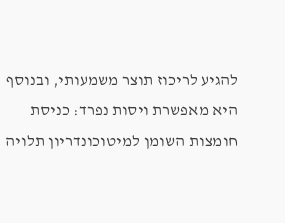להגיע לריכוז תוצר משמעותי, ובנוסף היא מאפשרת ויסות נפרד: כניסת חומצות השומן למיטוכונדריון תלויה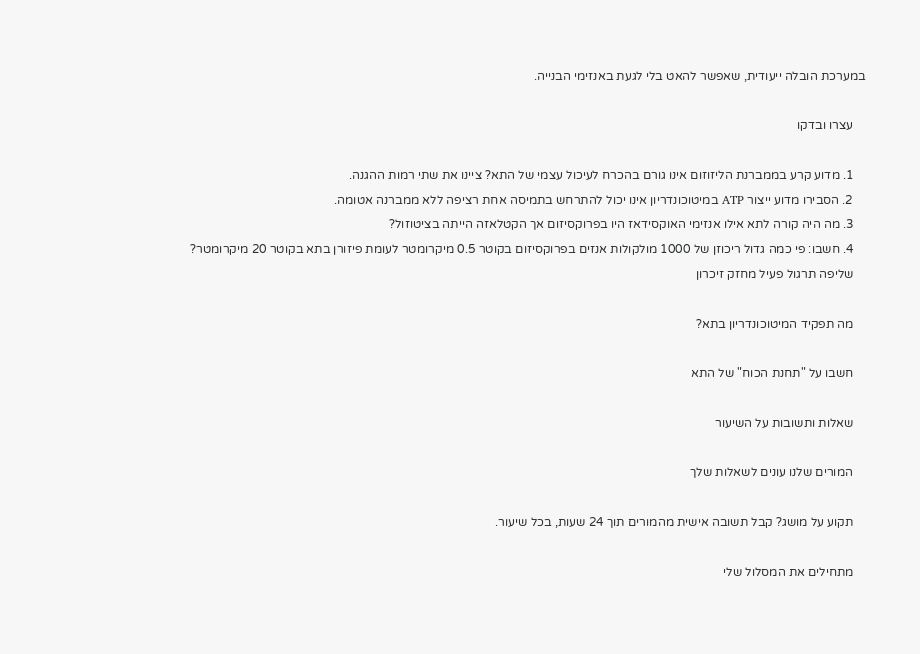במערכת הובלה ייעודית, שאפשר להאט בלי לגעת באנזימי הבנייה.

    עצרו ובדקו

    1. מדוע קרע בממברנת הליזוזום אינו גורם בהכרח לעיכול עצמי של התא? ציינו את שתי רמות ההגנה.
    2. הסבירו מדוע ייצור ATP במיטוכונדריון אינו יכול להתרחש בתמיסה אחת רציפה ללא ממברנה אטומה.
    3. מה היה קורה לתא אילו אנזימי האוקסידאז היו בפרוקסיזום אך הקטלאזה הייתה בציטוזול?
    4. חשבו: פי כמה גדול ריכוזן של 1000 מולקולות אנזים בפרוקסיזום בקוטר 0.5 מיקרומטר לעומת פיזורן בתא בקוטר 20 מיקרומטר?
    שליפה תרגול פעיל מחזק זיכרון

    מה תפקיד המיטוכונדריון בתא?

    חשבו על "תחנת הכוח" של התא

    שאלות ותשובות על השיעור

    המורים שלנו עונים לשאלות שלך

    תקוע על מושג? קבל תשובה אישית מהמורים תוך 24 שעות, בכל שיעור.

    מתחילים את המסלול שלי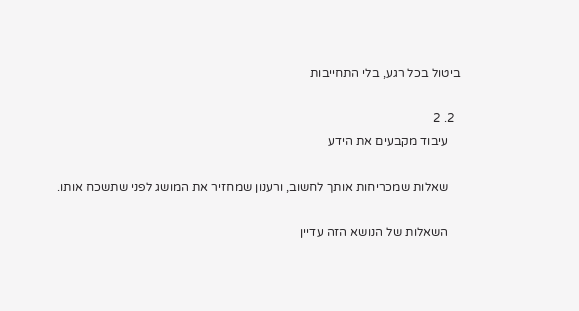ביטול בכל רגע, בלי התחייבות

  2. 2
    עיבוד מקבעים את הידע

    שאלות שמכריחות אותך לחשוב, ורענון שמחזיר את המושג לפני שתשכח אותו.

    השאלות של הנושא הזה עדיין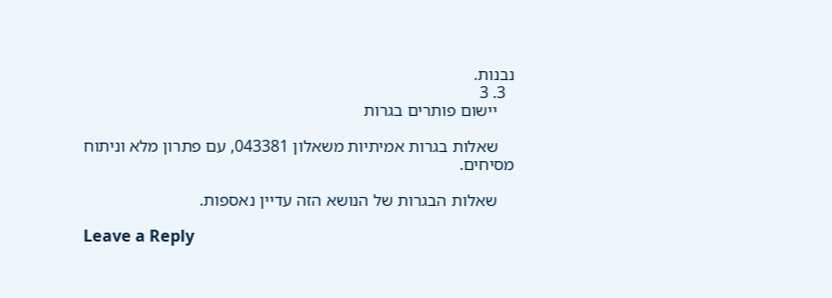נבנות.
  3. 3
    יישום פותרים בגרות

    שאלות בגרות אמיתיות משאלון 043381, עם פתרון מלא וניתוח מסיחים.

    שאלות הבגרות של הנושא הזה עדיין נאספות.

Leave a Reply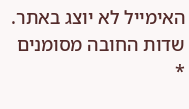האימייל לא יוצג באתר. שדות החובה מסומנים *